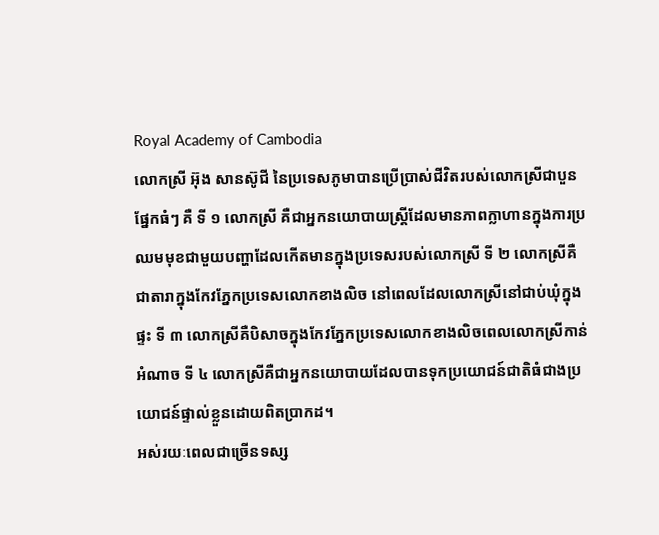Royal Academy of Cambodia
លោកស្រី អ៊ុង សានស៊ូជី នៃប្រទេសភូមាបានប្រើប្រាស់ជីវិតរបស់លោកស្រីជាបួនផ្នែកធំៗ គឺ ទី ១ លោកស្រី គឺជាអ្នកនយោបាយស្ត្រីដែលមានភាពក្លាហានក្នុងការប្រឈមមុខជាមួយបញ្ហាដែលកើតមានក្នុងប្រទេសរបស់លោកស្រី ទី ២ លោកស្រីគឺជាតារាក្នុងកែវភ្នែកប្រទេសលោកខាងលិច នៅពេលដែលលោកស្រីនៅជាប់ឃុំក្នុងផ្ទះ ទី ៣ លោកស្រីគឺបិសាចក្នុងកែវភ្នែកប្រទេសលោកខាងលិចពេលលោកស្រីកាន់អំណាច ទី ៤ លោកស្រីគឺជាអ្នកនយោបាយដែលបានទុកប្រយោជន៍ជាតិធំជាងប្រយោជន៍ផ្ទាល់ខ្លួនដោយពិតប្រាកដ។
អស់រយៈពេលជាច្រើនទស្ស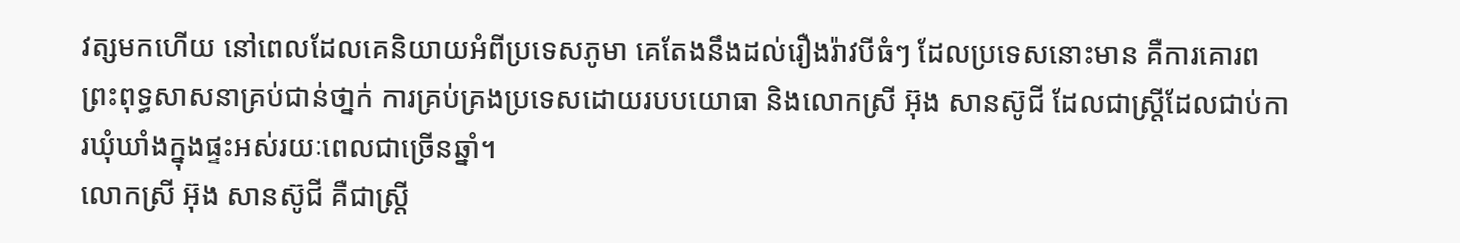វត្សមកហើយ នៅពេលដែលគេនិយាយអំពីប្រទេសភូមា គេតែងនឹងដល់រឿងរ៉ាវបីធំៗ ដែលប្រទេសនោះមាន គឺការគោរពព្រះពុទ្ធសាសនាគ្រប់ជាន់ថា្នក់ ការគ្រប់គ្រងប្រទេសដោយរបបយោធា និងលោកស្រី អ៊ុង សានស៊ូជី ដែលជាស្ត្រីដែលជាប់ការឃុំឃាំងក្នុងផ្ទះអស់រយៈពេលជាច្រើនឆ្នាំ។
លោកស្រី អ៊ុង សានស៊ូជី គឺជាស្ត្រី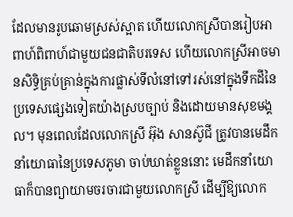ដែលមានរូបឆោមស្រស់ស្អាត ហើយលោកស្រីបានរៀបអាពាហ៍ពិពាហ៍ជាមួយជនជាតិបរទេស ហើយលោកស្រីអាចមានសិទ្ធិគ្រប់គ្រាន់ក្នុងការផ្លាស់ទីលំនៅទៅរស់នៅក្នុងទឹកដីនៃប្រទេសផ្សេងទៀតយ៉ាងស្របច្បាប់ និងដោយមានសុខមង្គល។ មុនពេលដែលលោកស្រី អ៊ុង សានស៊ូជី ត្រូវបានមេដឹកនាំយោធានៃប្រទេសភូមា ចាប់ឃាត់ខ្លួននោះ មេដឹកនាំយោធាក៏បានព្យាយាមចរចារជាមួយលោកស្រី ដើម្បីឱ្យលោក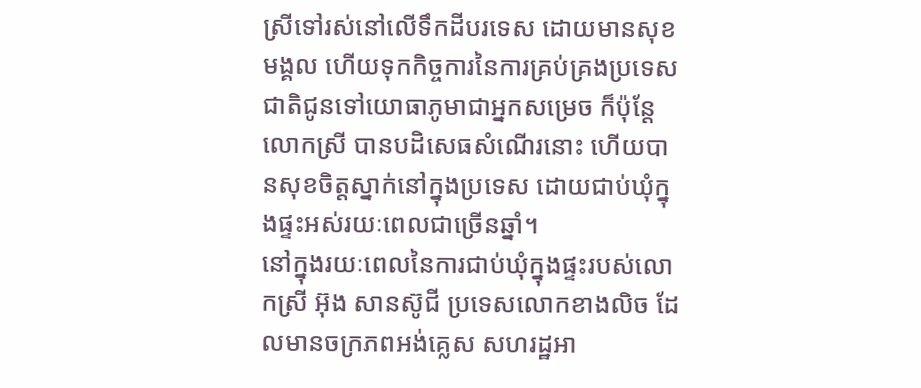ស្រីទៅរស់នៅលើទឹកដីបរទេស ដោយមានសុខមង្គល ហើយទុកកិច្ចការនៃការគ្រប់គ្រងប្រទេសជាតិជូនទៅយោធាភូមាជាអ្នកសម្រេច ក៏ប៉ុន្តែលោកស្រី បានបដិសេធសំណើរនោះ ហើយបានសុខចិត្តស្នាក់នៅក្នុងប្រទេស ដោយជាប់ឃុំក្នុងផ្ទះអស់រយៈពេលជាច្រើនឆ្នាំ។
នៅក្នុងរយៈពេលនៃការជាប់ឃុំក្នុងផ្ទះរបស់លោកស្រី អ៊ុង សានស៊ូជី ប្រទេសលោកខាងលិច ដែលមានចក្រភពអង់គ្លេស សហរដ្ឋអា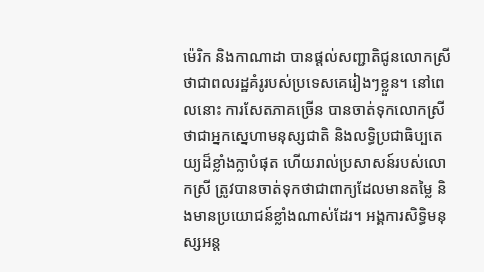ម៉េរិក និងកាណាដា បានផ្តល់សញ្ជាតិជូនលោកស្រី ថាជាពលរដ្ឋគំរូរបស់ប្រទេសគេរៀងៗខ្លួន។ នៅពេលនោះ ការសែតភាគច្រើន បានចាត់ទុកលោកស្រី ថាជាអ្នកស្នេហាមនុស្សជាតិ និងលទ្ធិប្រជាធិប្បតេយ្យដ៏ខ្លាំងក្លាបំផុត ហើយរាល់ប្រសាសន៍របស់លោកស្រី ត្រូវបានចាត់ទុកថាជាពាក្យដែលមានតម្លៃ និងមានប្រយោជន៍ខ្លាំងណាស់ដែរ។ អង្គការសិទ្ធិមនុស្សអន្ត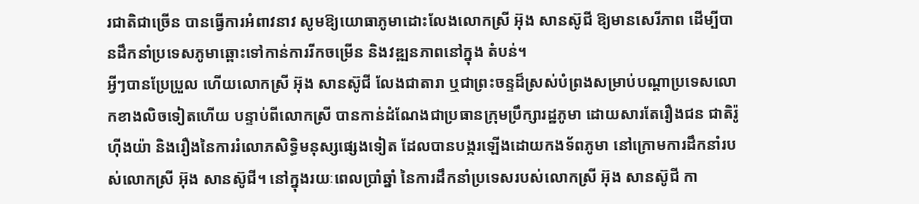រជាតិជាច្រើន បានធ្វើការអំពាវនាវ សូមឱ្យយោធាភូមាដោះលែងលោកស្រី អ៊ុង សានស៊ូជី ឱ្យមានសេរីភាព ដើម្បីបានដឹកនាំប្រទេសភូមាឆ្ពោះទៅកាន់ការរីកចម្រើន និងវឌ្ឍនភាពនៅក្នុង តំបន់។
អ្វីៗបានប្រែប្រួល ហើយលោកស្រី អ៊ុង សានស៊ូជី លែងជាតារា ឬជាព្រះចន្ទដ៏ស្រស់បំព្រងសម្រាប់បណ្តាប្រទេសលោកខាងលិចទៀតហើយ បន្ទាប់ពីលោកស្រី បានកាន់ដំណែងជាប្រធានក្រុមប្រឹក្សារដ្ឋភូមា ដោយសារតែរឿងជន ជាតិរ៉ូហ៊ីងយ៉ា និងរឿងនៃការរំលោភសិទ្ធិមនុស្សផ្សេងទៀត ដែលបានបង្ករឡើងដោយកងទ័ពភូមា នៅក្រោមការដឹកនាំរបស់លោកស្រី អ៊ុង សានស៊ូជី។ នៅក្នុងរយៈពេលប្រាំឆ្នាំ នៃការដឹកនាំប្រទេសរបស់លោកស្រី អ៊ុង សានស៊ូជី កា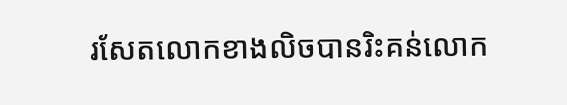រសែតលោកខាងលិចបានរិះគន់លោក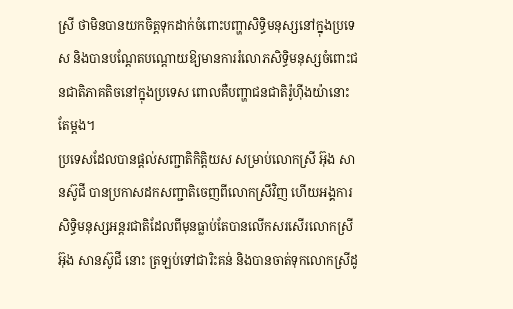ស្រី ថាមិនបានយកចិត្តទុកដាក់ចំពោះបញ្ហាសិទ្ធិមនុស្សនៅក្នុងប្រទេស និងបានបណ្តែតបណ្តោយឱ្យមានការរំលោភសិទ្ធិមនុស្សចំពោះជនជាតិភាគតិចនៅក្នុងប្រទេស ពោលគឺបញ្ហាជនជាតិរ៉ូហ៊ីងយ៉ានោះតែម្តង។
ប្រទេសដែលបានផ្តល់សញ្ជាតិកិត្តិយស សម្រាប់លោកស្រី អ៊ុង សានស៊ូជី បានប្រកាសដកសញ្ជាតិចេញពីលោកស្រីវិញ ហើយអង្គការសិទ្ធិមនុស្សអន្តរជាតិដែលពីមុនធ្លាប់តែបានលើកសរសើរលោកស្រី អ៊ុង សានស៊ូជី នោះ ត្រឡប់ទៅជារិះគន់ និងបានចាត់ទុកលោកស្រីដូ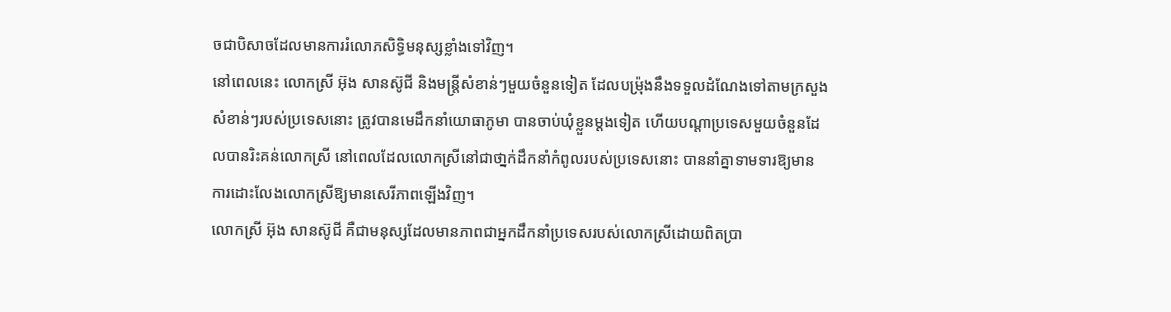ចជាបិសាចដែលមានការរំលោភសិទ្ធិមនុស្សខ្លាំងទៅវិញ។
នៅពេលនេះ លោកស្រី អ៊ុង សានស៊ូជី និងមន្ត្រីសំខាន់ៗមួយចំនួនទៀត ដែលបម្រ៉ុងនឹងទទួលដំណែងទៅតាមក្រសួងសំខាន់ៗរបស់ប្រទេសនោះ ត្រូវបានមេដឹកនាំយោធាភូមា បានចាប់ឃុំខ្លួនម្តងទៀត ហើយបណ្តាប្រទេសមួយចំនួនដែលបានរិះគន់លោកស្រី នៅពេលដែលលោកស្រីនៅជាថា្នក់ដឹកនាំកំពូលរបស់ប្រទេសនោះ បាននាំគ្នាទាមទារឱ្យមានការដោះលែងលោកស្រីឱ្យមានសេរីភាពឡើងវិញ។
លោកស្រី អ៊ុង សានស៊ូជី គឺជាមនុស្សដែលមានភាពជាអ្នកដឹកនាំប្រទេសរបស់លោកស្រីដោយពិតប្រា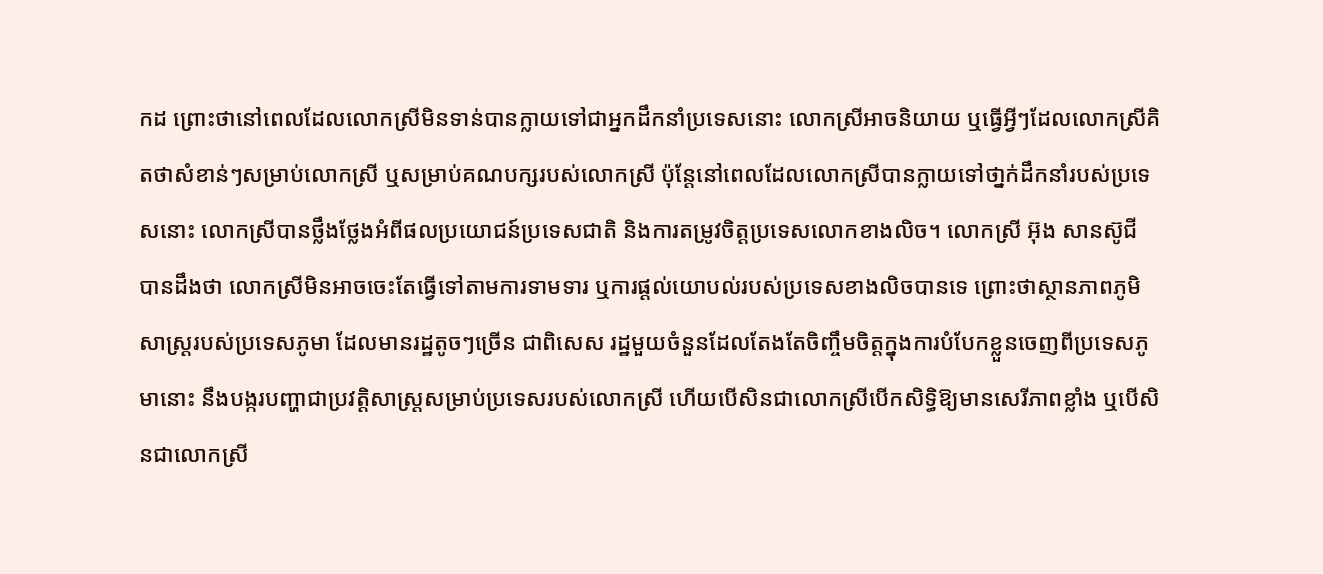កដ ព្រោះថានៅពេលដែលលោកស្រីមិនទាន់បានក្លាយទៅជាអ្នកដឹកនាំប្រទេសនោះ លោកស្រីអាចនិយាយ ឬធ្វើអ្វីៗដែលលោកស្រីគិតថាសំខាន់ៗសម្រាប់លោកស្រី ឬសម្រាប់គណបក្សរបស់លោកស្រី ប៉ុន្តែនៅពេលដែលលោកស្រីបានក្លាយទៅថា្នក់ដឹកនាំរបស់ប្រទេសនោះ លោកស្រីបានថ្លឹងថ្លែងអំពីផលប្រយោជន៍ប្រទេសជាតិ និងការតម្រូវចិត្តប្រទេសលោកខាងលិច។ លោកស្រី អ៊ុង សានស៊ូជី បានដឹងថា លោកស្រីមិនអាចចេះតែធ្វើទៅតាមការទាមទារ ឬការផ្តល់យោបល់របស់ប្រទេសខាងលិចបានទេ ព្រោះថាស្ថានភាពភូមិសាស្ត្ររបស់ប្រទេសភូមា ដែលមានរដ្ឋតូចៗច្រើន ជាពិសេស រដ្ឋមួយចំនួនដែលតែងតែចិញ្ចឹមចិត្តក្នុងការបំបែកខ្លួនចេញពីប្រទេសភូមានោះ នឹងបង្ករបញ្ហាជាប្រវត្តិសាស្ត្រសម្រាប់ប្រទេសរបស់លោកស្រី ហើយបើសិនជាលោកស្រីបើកសិទ្ធិឱ្យមានសេរីភាពខ្លាំង ឬបើសិនជាលោកស្រី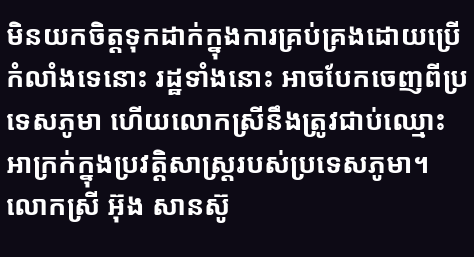មិនយកចិត្តទុកដាក់ក្នុងការគ្រប់គ្រងដោយប្រើកំលាំងទេនោះ រដ្ឋទាំងនោះ អាចបែកចេញពីប្រទេសភូមា ហើយលោកស្រីនឹងត្រូវជាប់ឈ្មោះអាក្រក់ក្នុងប្រវត្តិសាស្ត្ររបស់ប្រទេសភូមា។
លោកស្រី អ៊ុង សានស៊ូ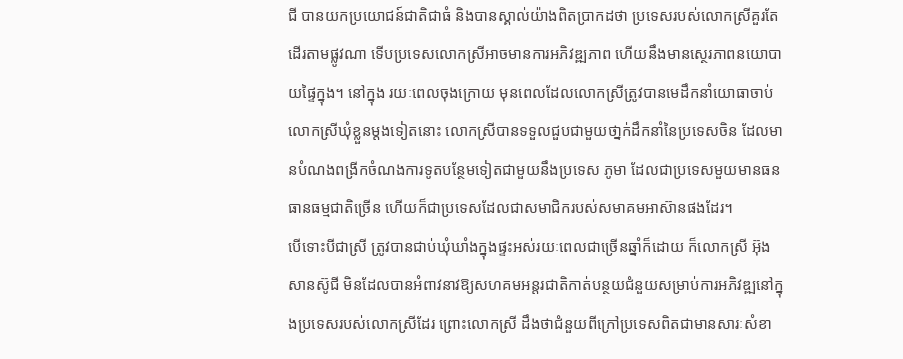ជី បានយកប្រយោជន៍ជាតិជាធំ និងបានស្គាល់យ៉ាងពិតប្រាកដថា ប្រទេសរបស់លោកស្រីគួរតែដើរតាមផ្លូវណា ទើបប្រទេសលោកស្រីអាចមានការអភិវឌ្ឍភាព ហើយនឹងមានស្ថេរភាពនយោបាយផ្ទៃក្នុង។ នៅក្នុង រយៈពេលចុងក្រោយ មុនពេលដែលលោកស្រីត្រូវបានមេដឹកនាំយោធាចាប់លោកស្រីឃុំខ្លួនម្តងទៀតនោះ លោកស្រីបានទទួលជួបជាមួយថា្នក់ដឹកនាំនៃប្រទេសចិន ដែលមានបំណងពង្រីកចំណងការទូតបន្ថែមទៀតជាមួយនឹងប្រទេស ភូមា ដែលជាប្រទេសមួយមានធនធានធម្មជាតិច្រើន ហើយក៏ជាប្រទេសដែលជាសមាជិករបស់សមាគមអាស៊ានផងដែរ។
បើទោះបីជាស្រី ត្រូវបានជាប់ឃុំឃាំងក្នុងផ្ទះអស់រយៈពេលជាច្រើនឆ្នាំក៏ដោយ ក៏លោកស្រី អ៊ុង សានស៊ូជី មិនដែលបានអំពាវនាវឱ្យសហគមអន្តរជាតិកាត់បន្ថយជំនួយសម្រាប់ការអភិវឌ្ឍនៅក្នុងប្រទេសរបស់លោកស្រីដែរ ព្រោះលោកស្រី ដឹងថាជំនួយពីក្រៅប្រទេសពិតជាមានសារៈសំខា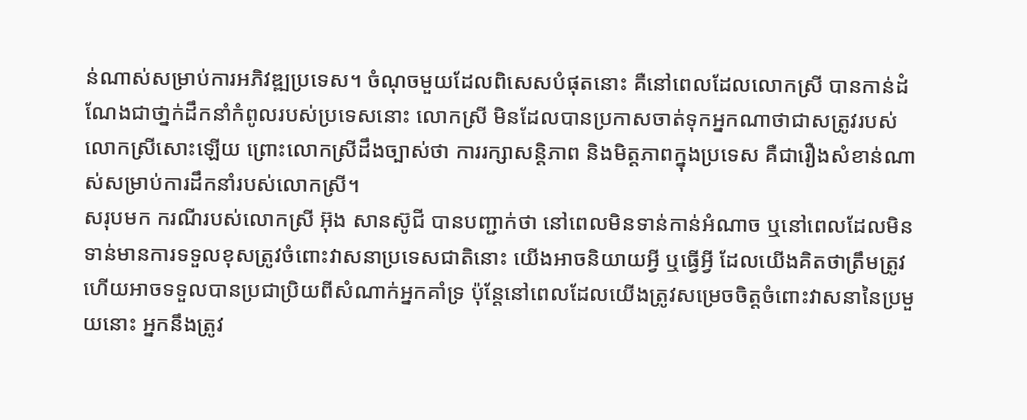ន់ណាស់សម្រាប់ការអភិវឌ្ឍប្រទេស។ ចំណុចមួយដែលពិសេសបំផុតនោះ គឺនៅពេលដែលលោកស្រី បានកាន់ដំណែងជាថា្នក់ដឹកនាំកំពូលរបស់ប្រទេសនោះ លោកស្រី មិនដែលបានប្រកាសចាត់ទុកអ្នកណាថាជាសត្រូវរបស់លោកស្រីសោះឡើយ ព្រោះលោកស្រីដឹងច្បាស់ថា ការរក្សាសន្តិភាព និងមិត្តភាពក្នុងប្រទេស គឺជារឿងសំខាន់ណាស់សម្រាប់ការដឹកនាំរបស់លោកស្រី។
សរុបមក ករណីរបស់លោកស្រី អ៊ុង សានស៊ូជី បានបញ្ជាក់ថា នៅពេលមិនទាន់កាន់អំណាច ឬនៅពេលដែលមិនទាន់មានការទទួលខុសត្រូវចំពោះវាសនាប្រទេសជាតិនោះ យើងអាចនិយាយអ្វី ឬធ្វើអ្វី ដែលយើងគិតថាត្រឹមត្រូវ ហើយអាចទទួលបានប្រជាប្រិយពីសំណាក់អ្នកគាំទ្រ ប៉ុន្តែនៅពេលដែលយើងត្រូវសម្រេចចិត្តចំពោះវាសនានៃប្រមួយនោះ អ្នកនឹងត្រូវ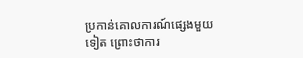ប្រកាន់គោលការណ៍ផ្សេងមួយទៀត ព្រោះថាការ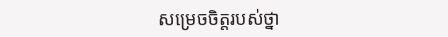សម្រេចចិត្តរបស់ថ្នា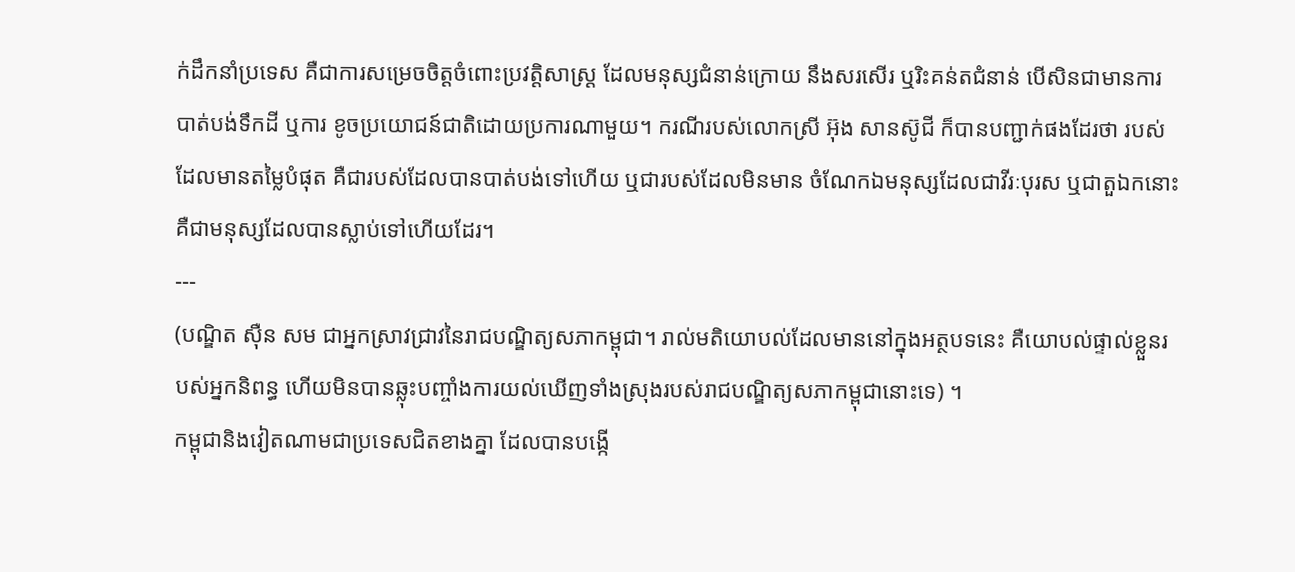ក់ដឹកនាំប្រទេស គឺជាការសម្រេចចិត្តចំពោះប្រវត្តិសាស្ត្រ ដែលមនុស្សជំនាន់ក្រោយ នឹងសរសើរ ឬរិះគន់តជំនាន់ បើសិនជាមានការបាត់បង់ទឹកដី ឬការ ខូចប្រយោជន៍ជាតិដោយប្រការណាមួយ។ ករណីរបស់លោកស្រី អ៊ុង សានស៊ូជី ក៏បានបញ្ជាក់ផងដែរថា របស់ដែលមានតម្លៃបំផុត គឺជារបស់ដែលបានបាត់បង់ទៅហើយ ឬជារបស់ដែលមិនមាន ចំណែកឯមនុស្សដែលជាវីរៈបុរស ឬជាតួឯកនោះ គឺជាមនុស្សដែលបានស្លាប់ទៅហើយដែរ។
---
(បណ្ឌិត ស៊ឺន សម ជាអ្នកស្រាវជ្រាវនៃរាជបណ្ឌិត្យសភាកម្ពុជា។ រាល់មតិយោបល់ដែលមាននៅក្នុងអត្ថបទនេះ គឺយោបល់ផ្ទាល់ខ្លួនរបស់អ្នកនិពន្ធ ហើយមិនបានឆ្លុះបញ្ចាំងការយល់ឃើញទាំងស្រុងរបស់រាជបណ្ឌិត្យសភាកម្ពុជានោះទេ) ។
កម្ពុជានិងវៀតណាមជាប្រទេសជិតខាងគ្នា ដែលបានបង្កើ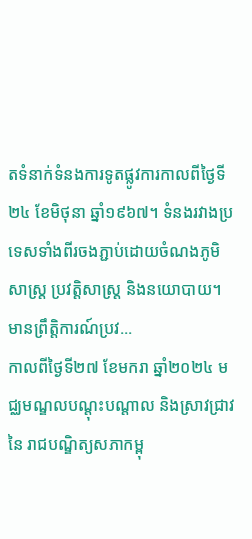តទំនាក់ទំនងការទូតផ្លូវការកាលពីថ្ងៃទី២៤ ខែមិថុនា ឆ្នាំ១៩៦៧។ ទំនងរវាងប្រទេសទាំងពីរចងភ្ជាប់ដោយចំណងភូមិសាស្ត្រ ប្រវត្តិសាស្ត្រ និងនយោបាយ។ មានព្រឹត្តិការណ៍ប្រវ...
កាលពីថ្ងៃទី២៧ ខែមករា ឆ្នាំ២០២៤ មជ្ឈមណ្ឌលបណ្តុះបណ្តាល និងស្រាវជ្រាវនៃ រាជបណ្ឌិត្យសភាកម្ពុ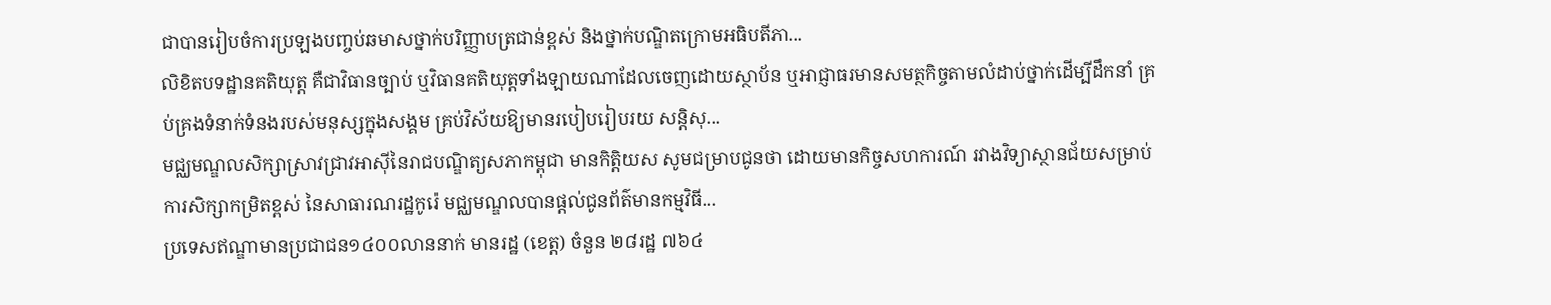ជាបានរៀបចំការប្រឡងបញ្ចប់ឆមាសថ្នាក់បរិញ្ញាបត្រជាន់ខ្ពស់ និងថ្នាក់បណ្ឌិតក្រោមអធិបតីភា...
លិខិតបទដ្ឋានគតិយុត្ត គឺជាវិធានច្បាប់ ឬវិធានគតិយុត្តទាំងឡាយណាដែលចេញដោយស្ថាប័ន ឬអាជ្ញាធរមានសមត្ថកិច្ចតាមលំដាប់ថ្នាក់ដើម្បីដឹកនាំ គ្រប់គ្រងទំនាក់ទំនងរបស់មនុស្សក្នុងសង្គម គ្រប់វិស័យឱ្យមានរបៀបរៀបរយ សន្តិសុ...
មជ្ឈមណ្ឌលសិក្សាស្រាវជ្រាវអាស៊ីនៃរាជបណ្ឌិត្យសភាកម្ពុជា មានកិត្តិយស សូមជម្រាបជូនថា ដោយមានកិច្ចសហការណ៍ រវាងវិទ្យាស្ថានជ័យសម្រាប់ការសិក្សាកម្រិតខ្ពស់ នៃសាធារណរដ្ឋកូរ៉េ មជ្ឈមណ្ឌលបានផ្តល់ជូនព័ត៌មានកម្មវិធី...
ប្រទេសឥណ្ឌាមានប្រជាជន១៤០០លាននាក់ មានរដ្ឋ (ខេត្ត) ចំនួន ២៨រដ្ឋ ៧៦៤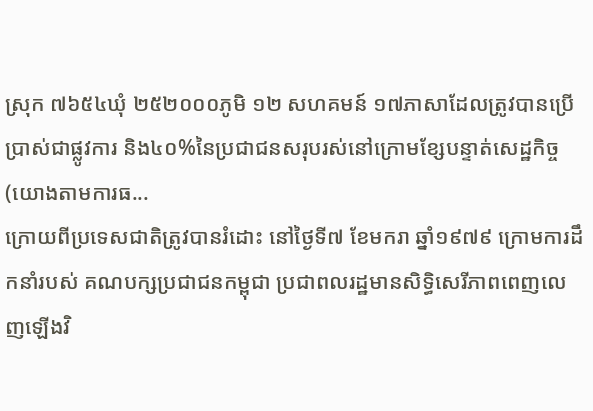ស្រុក ៧៦៥៤ឃុំ ២៥២០០០ភូមិ ១២ សហគមន៍ ១៧ភាសាដែលត្រូវបានប្រើប្រាស់ជាផ្លូវការ និង៤០%នៃប្រជាជនសរុបរស់នៅក្រោមខ្សែបន្ទាត់សេដ្ឋកិច្ច (យោងតាមការធ...
ក្រោយពីប្រទេសជាតិត្រូវបានរំដោះ នៅថ្ងៃទី៧ ខែមករា ឆ្នាំ១៩៧៩ ក្រោមការដឹកនាំរបស់ គណបក្សប្រជាជនកម្ពុជា ប្រជាពលរដ្ឋមានសិទ្ធិសេរីភាពពេញលេញឡើងវិ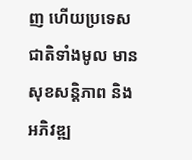ញ ហើយប្រទេសជាតិទាំងមូល មានសុខសន្តិភាព និងអភិវឌ្ឍ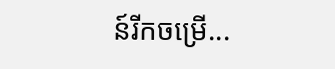ន៍រីកចម្រើ...